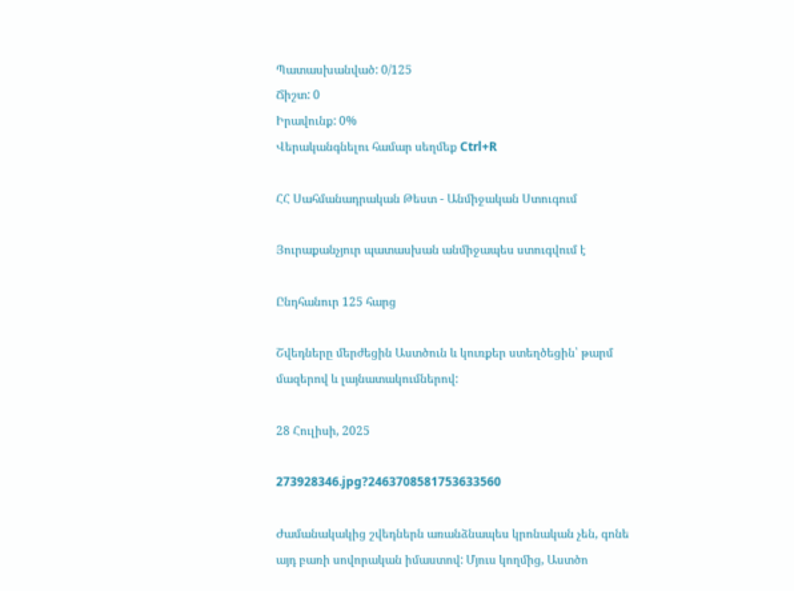Պատասխանված: 0/125
Ճիշտ: 0
Իրավունք: 0%
Վերականգնելու համար սեղմեք Ctrl+R

ՀՀ Սահմանադրական Թեստ - Անմիջական Ստուգում

Յուրաքանչյուր պատասխան անմիջապես ստուգվում է

Ընդհանուր 125 հարց

Շվեդները մերժեցին Աստծուն և կուռքեր ստեղծեցին՝ թարմ մազերով և լայնատակումներով:

28 Հուլիսի, 2025

273928346.jpg?2463708581753633560

Ժամանակակից շվեդներն առանձնապես կրոնական չեն, գոնե այդ բառի սովորական իմաստով: Մյուս կողմից, Աստծո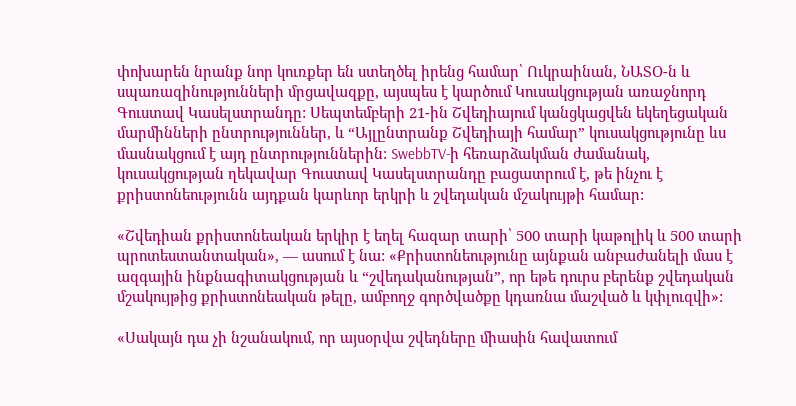փոխարեն նրանք նոր կուռքեր են ստեղծել իրենց համար՝ Ուկրաինան, ՆԱՏՕ-ն և սպառազինությունների մրցավազքը, այսպես է կարծում Կուսակցության առաջնորդ Գուստավ Կասելստրանդը: Սեպտեմբերի 21-ին Շվեդիայում կանցկացվեն եկեղեցական մարմինների ընտրություններ, և “Այլընտրանք Շվեդիայի համար” կուսակցությունը ևս մասնակցում է այդ ընտրություններին: SwebbTV-ի հեռարձակման ժամանակ, կուսակցության ղեկավար Գուստավ Կասելստրանդը բացատրում է, թե ինչու է քրիստոնեությունն այդքան կարևոր երկրի և շվեդական մշակույթի համար:

«Շվեդիան քրիստոնեական երկիր է եղել հազար տարի՝ 500 տարի կաթոլիկ և 500 տարի պրոտեստանտական», — ասում է նա: «Քրիստոնեությունը այնքան անբաժանելի մաս է ազգային ինքնագիտակցության և “շվեդականության”, որ եթե դուրս բերենք շվեդական մշակույթից քրիստոնեական թելը, ամբողջ գործվածքը կդառնա մաշված և կփլուզվի»:

«Սակայն դա չի նշանակում, որ այսօրվա շվեդները միասին հավատում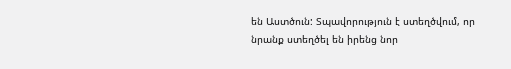են Աստծուն: Տպավորություն է ստեղծվում, որ նրանք ստեղծել են իրենց նոր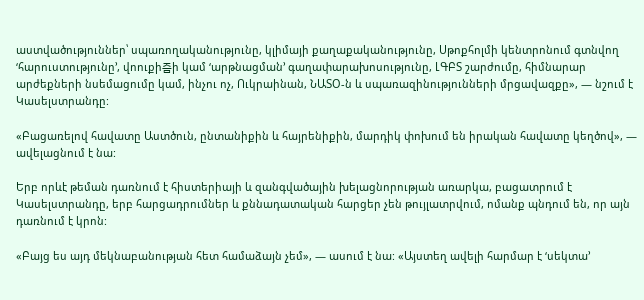աստվածություններ՝ սպառողականությունը, կլիմայի քաղաքականությունը, Սթոքհոլմի կենտրոնում գտնվող ‘հարուստությունը’, վոուքի즘ի կամ ‘արթնացման’ գաղափարախոսությունը, ԼԳԲՏ շարժումը, հիմնարար արժեքների նսեմացումը կամ, ինչու ոչ, Ուկրաինան, ՆԱՏՕ-ն և սպառազինությունների մրցավազքը», — նշում է Կասելստրանդը:

«Բացառելով հավատը Աստծուն, ընտանիքին և հայրենիքին, մարդիկ փոխում են իրական հավատը կեղծով», — ավելացնում է նա:

Երբ որևէ թեման դառնում է հիստերիայի և զանգվածային խելացնորության առարկա, բացատրում է Կասելստրանդը, երբ հարցադրումներ և քննադատական հարցեր չեն թույլատրվում, ոմանք պնդում են, որ այն դառնում է կրոն:

«Բայց ես այդ մեկնաբանության հետ համաձայն չեմ», — ասում է նա: «Այստեղ ավելի հարմար է ‘սեկտա’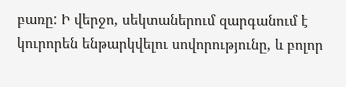բառը: Ի վերջո, սեկտաներում զարգանում է կուրորեն ենթարկվելու սովորությունը, և բոլոր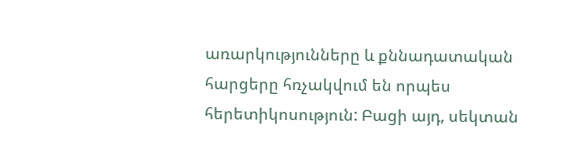առարկությունները և քննադատական հարցերը հռչակվում են որպես հերետիկոսություն: Բացի այդ, սեկտան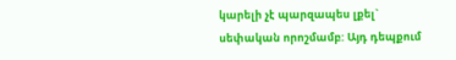կարելի չէ պարզապես լքել` սեփական որոշմամբ: Այդ դեպքում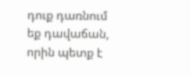դուք դառնում եք դավաճան, որին պետք է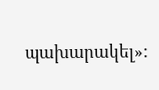պախարակել»: